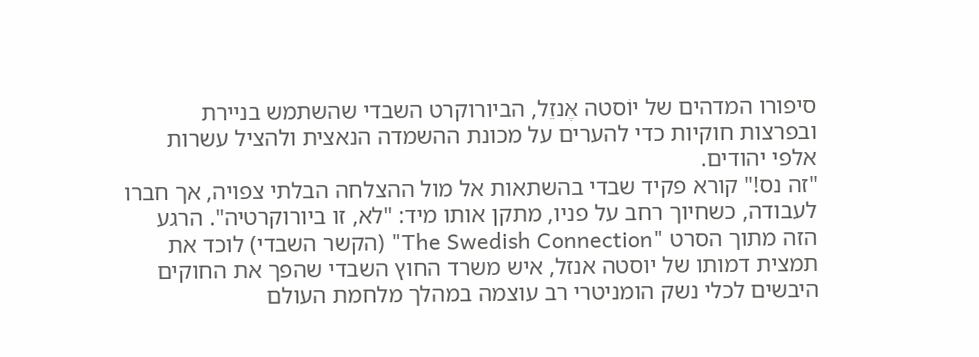סיפורו המדהים של יוֹסטה אֶנזֵל, הביורוקרט השבדי שהשתמש בניירת ובפרצות חוקיות כדי להערים על מכונת ההשמדה הנאצית ולהציל עשרות אלפי יהודים.
"זה נס!" קורא פקיד שבדי בהשתאות אל מול ההצלחה הבלתי צפויה, אך חברו לעבודה, כשחיוך רחב על פניו, מתקן אותו מיד: "לא, זו ביורוקרטיה". הרגע הזה מתוך הסרט "The Swedish Connection" (הקשר השבדי) לוכד את תמצית דמותו של יוסטה אנזל, איש משרד החוץ השבדי שהפך את החוקים היבשים לכלי נשק הומניטרי רב עוצמה במהלך מלחמת העולם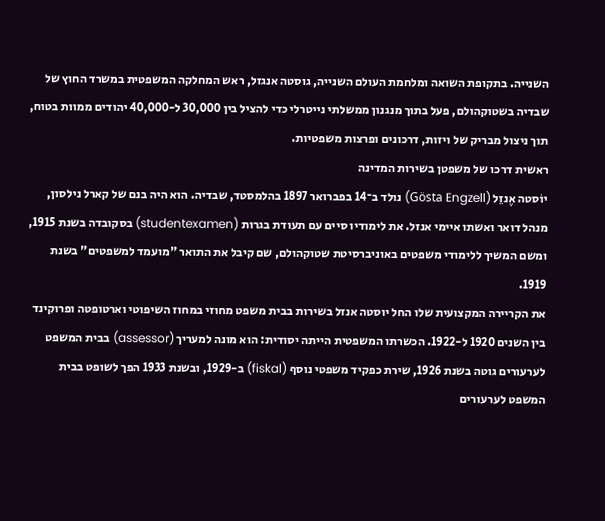השנייה. בתקופת השואה ומלחמת העולם השנייה, גוסטה אנגזל, ראש המחלקה המשפטית במשרד החוץ של שבדיה בשטוקהולם, פעל בתוך מנגנון ממשלתי נייטרלי כדי להציל בין 30,000 ל-40,000 יהודים ממוות בטוח, תוך ניצול מבריק של ויזות, דרכונים ופרצות משפטיות.
ראשית דרכו של משפטן בשירות המדינה
יוֹסטה אֶנזֵל (Gösta Engzell) נולד ב־14 בפברואר 1897 בהלמסטד, שבדיה. הוא היה בנם של קארל נילסון, מנהל דואר ואשתו איימי אנזל. את לימודיו סיים עם תעודת בגרות (studentexamen) בסקובדה בשנת 1915, ומשם המשיך ללימודי משפטים באוניברסיטת שטוקהולם, שם קיבל את התואר "מועמד למשפטים" בשנת 1919.
את הקריירה המקצועית שלו החל יוסטה אנזל בשירות בבית משפט מחוזי במחוז השיפוטי וארטופטה ופרוקינד בין השנים 1920 ל-1922. הכשרתו המשפטית הייתה יסודית: הוא מונה למעריך (assessor) בבית המשפט לערעורים גוטה בשנת 1926, שירת כפקיד משפטי נוסף (fiskal) ב-1929, ובשנת 1933 הפך לשופט בבית המשפט לערעורים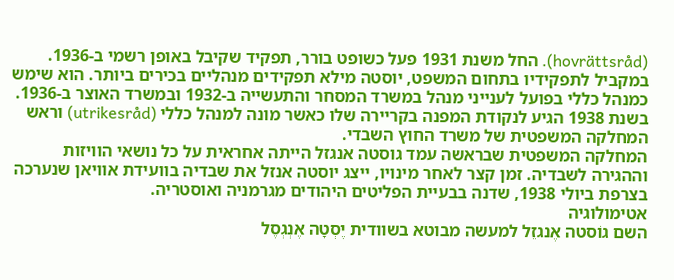(hovrättsråd). החל משנת 1931 פעל כשופט בורר, תפקיד שקיבל באופן רשמי ב-1936.
במקביל לתפקידיו בתחום המשפט, יוסטה מילא תפקידים מנהליים בכירים ביותר. הוא שימש כמנהל כללי בפועל לענייני מנהל במשרד המסחר והתעשייה ב-1932 ובמשרד האוצר ב-1936. בשנת 1938 הגיע לנקודת המפנה בקריירה שלו כאשר מונה למנהל כללי (utrikesråd) וראש המחלקה המשפטית של משרד החוץ השבדי.
המחלקה המשפטית שבראשה עמד גוסטה אנגזל הייתה אחראית על כל נושאי הוויזות וההגירה לשבדיה. זמן קצר לאחר מינויו, ייצג יוסטה אנזל את שבדיה בוועידת אוויאן שנערכה בצרפת ביולי 1938, שדנה בבעיית הפליטים היהודים מגרמניה ואוסטריה.
אטימולוגיה
השם גוֹסטה אֶנגזֵל למעשה מבוטא בשוודית יֶסְטָה אֶנְגְסֶל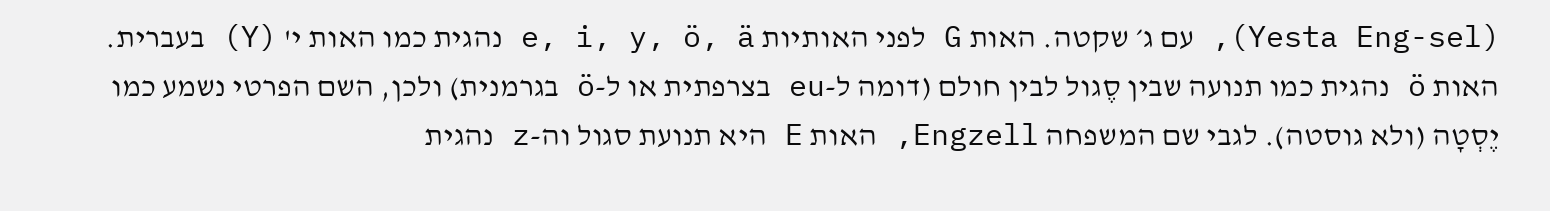(Yesta Eng-sel), עם ג׳ שקטה. האות G לפני האותיות e, i, y, ö, ä נהגית כמו האות י' (Y) בעברית. האות ö נהגית כמו תנועה שבין סֶגול לבין חולם (דומה ל-eu בצרפתית או ל-ö בגרמנית) ולכן, השם הפרטי נשמע כמו יֶסְטָה (ולא גוסטה). לגבי שם המשפחה Engzell, האות E היא תנועת סגול וה-z נהגית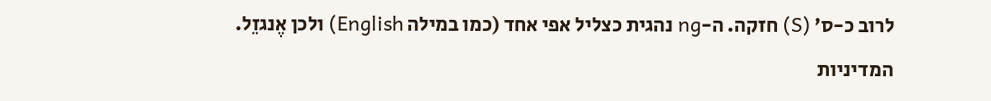לרוב כ-ס' (S) חזקה. ה-ng נהגית כצליל אפי אחד (כמו במילה English) ולכן אֶנגזֵל.
המדיניות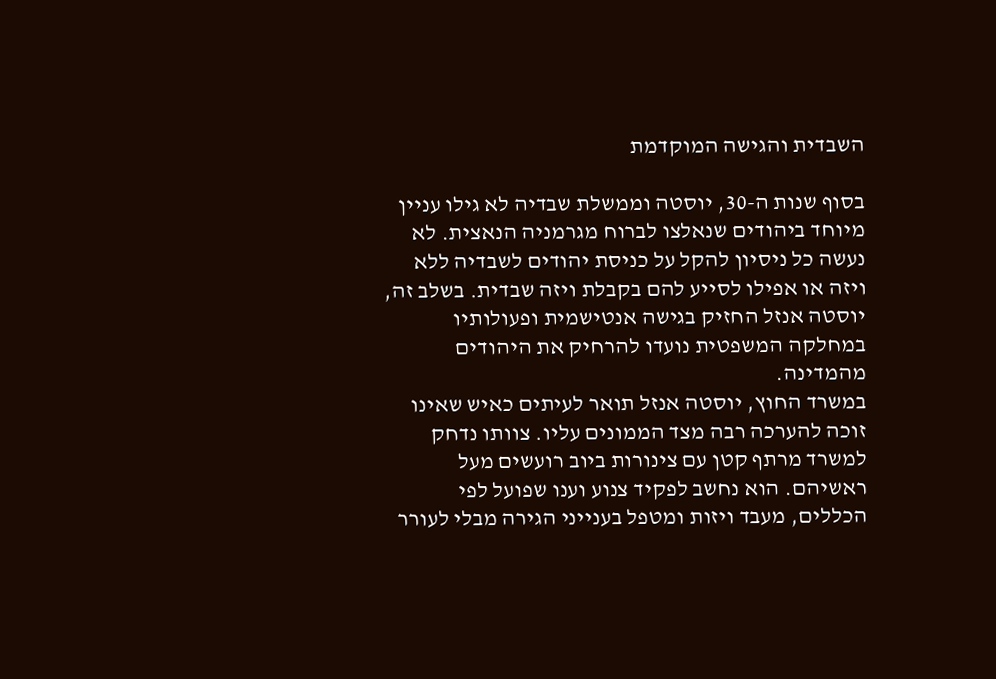השבדית והגישה המוקדמת

בסוף שנות ה-30, יוסטה וממשלת שבדיה לא גילו עניין מיוחד ביהודים שנאלצו לברוח מגרמניה הנאצית. לא נעשה כל ניסיון להקל על כניסת יהודים לשבדיה ללא ויזה או אפילו לסייע להם בקבלת ויזה שבדית. בשלב זה, יוסטה אנזל החזיק בגישה אנטישמית ופעולותיו במחלקה המשפטית נועדו להרחיק את היהודים מהמדינה.
במשרד החוץ, יוסטה אנזל תואר לעיתים כאיש שאינו זוכה להערכה רבה מצד הממונים עליו. צוותו נדחק למשרד מרתף קטן עם צינורות ביוב רועשים מעל ראשיהם. הוא נחשב לפקיד צנוע וענו שפועל לפי הכללים, מעבד ויזות ומטפל בענייני הגירה מבלי לעורר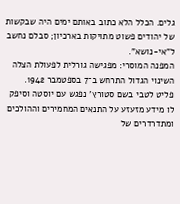גלים. הכלל הלא כתוב באותם ימים היה שבקשות של יהודים פשוט מתויקות בארכיון; סבלם נחשב ל"אי-נושא".
המפנה המוסרי: מפגישה גורלית לפעולת הצלה
השינוי הגדול התרחש ב־7 בספטמבר 1942. פליט לטבי בשם סטורץ' נפגש עם יוסטה וסיפק לו מידע מזעזע על התנאים המחמירים וההולכים ומתדרדרים של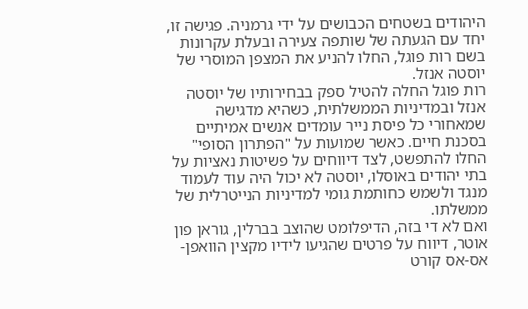היהודים בשטחים הכבושים על ידי גרמניה. פגישה זו, יחד עם הגעתה של שותפה צעירה ובעלת עקרונות בשם רות פוגל, החלו להניע את המצפן המוסרי של יוסטה אנזל.
רות פוגל החלה להטיל ספק בבחירותיו של יוסטה אנזל ובמדיניות הממשלתית, כשהיא מדגישה שמאחורי כל פיסת נייר עומדים אנשים אמיתיים בסכנת חיים. כאשר שמועות על "הפתרון הסופי" החלו להתפשט, לצד דיווחים על פשיטות נאציות על בתי יהודים באוסלו, יוסטה לא יכול היה עוד לעמוד מנגד ולשמש כחותמת גומי למדיניות הנייטרלית של ממשלתו.
ואם לא די בזה, הדיפלומט שהוצב בברלין, גוראן פון אוטר, דיווח על פרטים שהגיעו לידיו מקצין הוואפן-אס-אס קורט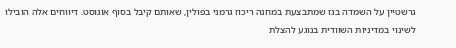גרשטיין על השמדה בגז שמתבצעת במחנה ריכוז גרמני בפולין, שאותם קיבל בסוף אוגוסט. דיווחים אלה הובילו לשינוי במדיניות השוודית בנוגע להצלת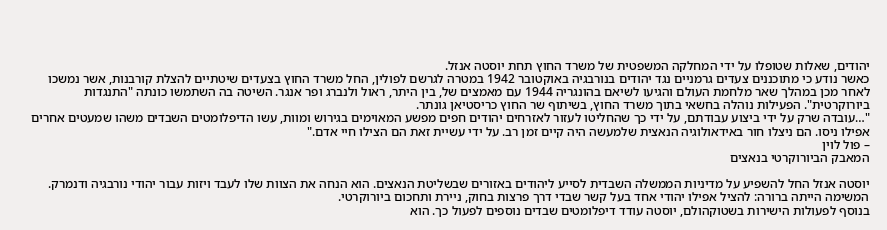יהודים, שאלות שטופלו על ידי המחלקה המשפטית של משרד החוץ תחת יוסטה אנזל.
כאשר נודע כי מתוכננים צעדים גרמניים נגד יהודים בנורבגיה באוקטובר 1942 במטרה לגרשם לפולין, החל משרד החוץ בצעדים שיטתיים להצלת קורבנות, אשר נמשכו לאחר מכן במהלך שאר מלחמת העולם והגיעו לשיאם בהונגריה 1944 עם מאמצים של, בין היתר, ראול ולנברג ופר אנגר. השיטה בה השתמשו כונתה "התנגדות ביורוקרטית". הפעילות נוהלה בחשאי בתוך משרד החוץ, בשיתוף שר החוץ כריסטיאן גונתר.
"…עובדה שרק על ידי ביצוע עבודתם, על ידי כך שהחליטו לעזור לאזרחים יהודים חפים מפשע המאוימים בגירוש ומוות, עשו הדיפלומטים השבדים משהו שמעטים אחרים אפילו ניסו. הם ניצלו חור באידאולוגיה הנאצית שלמעשה היה קיים זמן רב. על ידי עשיית זאת הם הצילו חיי אדם."
– פול לוין
המאבק הביורוקרטי בנאצים

יוסטה אנזל החל להשפיע על מדיניות הממשלה השבדית לסייע ליהודים באזורים שבשליטת הנאצים. הוא הנחה את הצוות שלו לעבד ויזות עבור יהודי נורבגיה ודנמרק. המשימה הייתה ברורה: להציל אפילו יהודי אחד בעל קשר שבדי דרך פרצות בחוק, ניירת ותחכום ביורוקרטי.
בנוסף לפעולות הישירות בשטוקהולם, יוסטה עודד דיפלומטים שבדים נוספים לפעול כך. הוא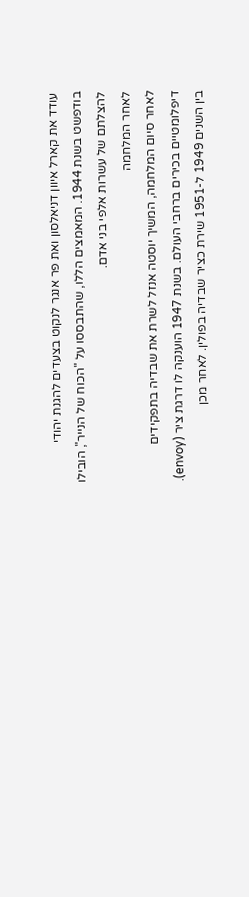עודד את קארל איוון דניאלסון ואת פר אנגר לנקוט בצעדים להגנת יהודי בודפשט בשנת 1944. המאמצים הללו, שהתבססו על "הכוח של הנייר", הובילו להצלתם של עשרות אלפי בני אדם.
לאחר המלחמה
לאחר סיום המלחמה, המשיך יוסטה אנזל לשרת את שבדיה בתפקידים דיפלומטיים בכירים ברחבי העולם. בשנת 1947 הוענקה לו דרגת ציר (envoy). בין השנים 1949 ל-1951 שירת כציר שבדיה בפולין. לאחר מכן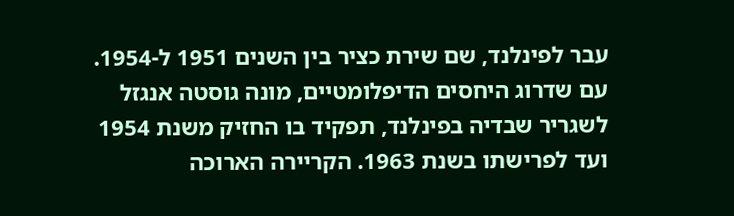עבר לפינלנד, שם שירת כציר בין השנים 1951 ל-1954.
עם שדרוג היחסים הדיפלומטיים, מונה גוסטה אנגזל לשגריר שבדיה בפינלנד, תפקיד בו החזיק משנת 1954 ועד לפרישתו בשנת 1963. הקריירה הארוכה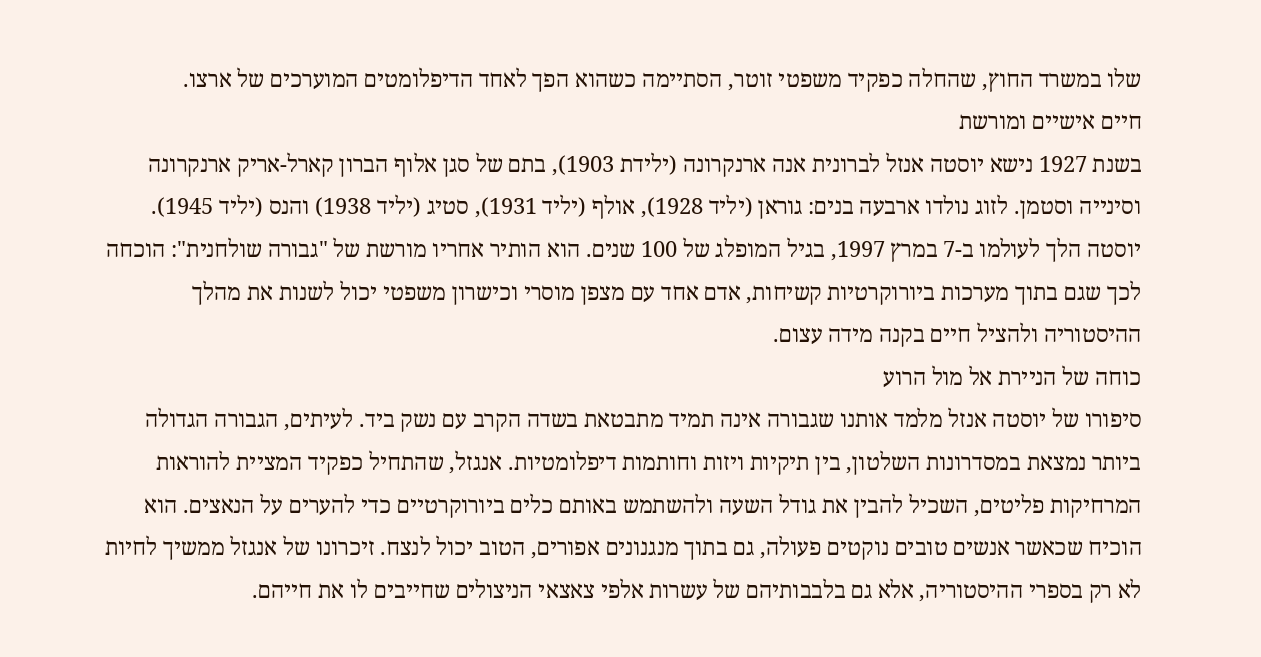שלו במשרד החוץ, שהחלה כפקיד משפטי זוטר, הסתיימה כשהוא הפך לאחד הדיפלומטים המוערכים של ארצו.
חיים אישיים ומורשת
בשנת 1927 נישא יוסטה אנזל לברונית אנה ארנקרונה (ילידת 1903), בתם של סגן אלוף הברון קארל-אריק ארנקרונה וסינייה וסטמן. לזוג נולדו ארבעה בנים: גוראן (יליד 1928), אולף (יליד 1931), סטיג (יליד 1938) והנס (יליד 1945).
יוסטה הלך לעולמו ב-7 במרץ 1997, בגיל המופלג של 100 שנים. הוא הותיר אחריו מורשת של "גבורה שולחנית": הוכחה לכך שגם בתוך מערכות ביורוקרטיות קשיחות, אדם אחד עם מצפן מוסרי וכישרון משפטי יכול לשנות את מהלך ההיסטוריה ולהציל חיים בקנה מידה עצום.
כוחה של הניירת אל מול הרוע
סיפורו של יוסטה אנזל מלמד אותנו שגבורה אינה תמיד מתבטאת בשדה הקרב עם נשק ביד. לעיתים, הגבורה הגדולה ביותר נמצאת במסדרונות השלטון, בין תיקיות ויזות וחותמות דיפלומטיות. אנגזל, שהתחיל כפקיד המציית להוראות המרחיקות פליטים, השכיל להבין את גודל השעה ולהשתמש באותם כלים ביורוקרטיים כדי להערים על הנאצים. הוא הוכיח שכאשר אנשים טובים נוקטים פעולה, גם בתוך מנגנונים אפורים, הטוב יכול לנצח. זיכרונו של אנגזל ממשיך לחיות לא רק בספרי ההיסטוריה, אלא גם בלבבותיהם של עשרות אלפי צאצאי הניצולים שחייבים לו את חייהם.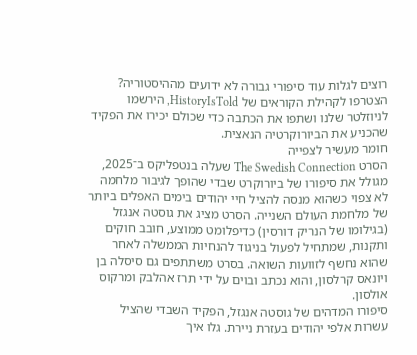רוצים לגלות עוד סיפורי גבורה לא ידועים מההיסטוריה? הצטרפו לקהילת הקוראים של HistoryIsTold, הירשמו לניוזלטר שלנו ושתפו את הכתבה כדי שכולם יכירו את הפקיד שהכניע את הביורוקרטיה הנאצית.
חומר מעשיר לצפייה
הסרט The Swedish Connection שעלה בנטפליקס ב־2025, מגולל את סיפורו של ביורוקרט שבדי שהופך לגיבור מלחמה לא צפוי כשהוא מנסה להציל חיי יהודים בימים האפלים ביותר של מלחמת העולם השנייה. הסרט מציג את גוסטה אנגזל (בגילומו של הנריק דורסין) כדיפלומט ממוצע, חובב חוקים ותקנות, שמתחיל לפעול בניגוד להנחיות הממשלה לאחר שהוא נחשף לזוועות השואה. בסרט משתתפים גם סיסלה בן ויונאס קרלסון, והוא נכתב ובוים על ידי תרז אהלבק ומרקוס אולסון.
סיפורו המדהים של גוסטה אנגזל, הפקיד השבדי שהציל עשרות אלפי יהודים בעזרת ניירת. גלו איך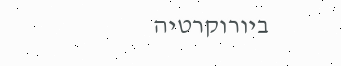ביורוקרטיה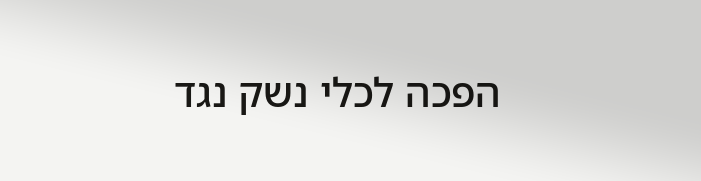הפכה לכלי נשק נגד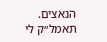הנאצים.
תאמל״ק לי